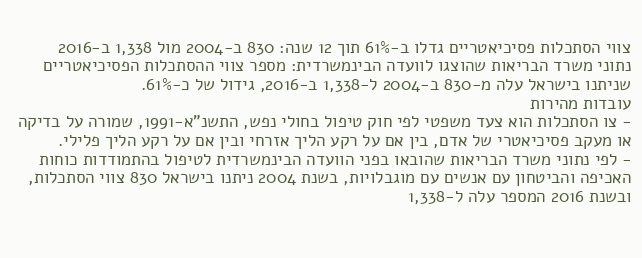צווי הסתכלות פסיכיאטריים גדלו ב-61% תוך 12 שנה: 830 ב-2004 מול 1,338 ב-2016
נתוני משרד הבריאות שהוצגו לוועדה הבינמשרדית: מספר צווי ההסתכלות הפסיכיאטריים שניתנו בישראל עלה מ-830 ב-2004 ל-1,338 ב-2016, גידול של כ-61%.
עובדות מהירות
- צו הסתכלות הוא צעד משפטי לפי חוק טיפול בחולי נפש, התשנ"א-1991, שמורה על בדיקה או מעקב פסיכיאטרי של אדם, בין אם על רקע הליך אזרחי ובין אם על רקע הליך פלילי.
- לפי נתוני משרד הבריאות שהובאו בפני הוועדה הבינמשרדית לטיפול בהתמודדות כוחות האכיפה והביטחון עם אנשים עם מוגבלויות, בשנת 2004 ניתנו בישראל 830 צווי הסתכלות, ובשנת 2016 המספר עלה ל-1,338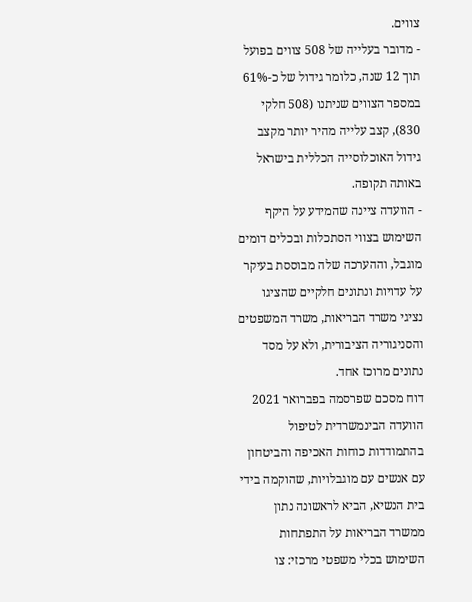צווים.
- מדובר בעלייה של 508 צווים בפועל תוך 12 שנה, כלומר גידול של כ-61% במספר הצווים שניתנו (508 חלקי 830), קצב עלייה מהיר יותר מקצב גידול האוכלוסייה הכללית בישראל באותה תקופה.
- הוועדה ציינה שהמידע על היקף השימוש בצווי הסתכלות ובכלים דומים מוגבל, וההערכה שלה מבוססת בעיקר על עדויות ונתונים חלקיים שהציגו נציגי משרד הבריאות, משרד המשפטים והסניגוריה הציבורית, ולא על מסד נתונים מרוכז אחד.
דוח מסכם שפרסמה בפברואר 2021 הוועדה הבינמשרדית לטיפול בהתמודדות כוחות האכיפה והביטחון עם אנשים עם מוגבלויות, שהוקמה בידי בית הנשיא, הביא לראשונה נתון ממשרד הבריאות על התפתחות השימוש בכלי משפטי מרכזי: צו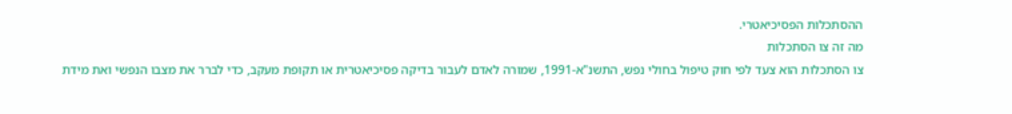ההסתכלות הפסיכיאטרי.
מה זה צו הסתכלות
צו הסתכלות הוא צעד לפי חוק טיפול בחולי נפש, התשנ"א-1991, שמורה לאדם לעבור בדיקה פסיכיאטרית או תקופת מעקב, כדי לברר את מצבו הנפשי ואת מידת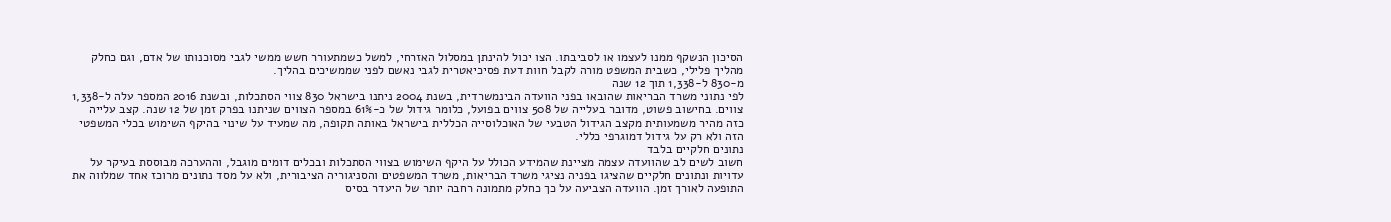הסיכון הנשקף ממנו לעצמו או לסביבתו. הצו יכול להינתן במסלול האזרחי, למשל כשמתעורר חשש ממשי לגבי מסוכנותו של אדם, וגם כחלק מהליך פלילי, כשבית המשפט מורה לקבל חוות דעת פסיכיאטרית לגבי נאשם לפני שממשיכים בהליך.
מ-830 ל-1,338 תוך 12 שנה
לפי נתוני משרד הבריאות שהובאו בפני הוועדה הבינמשרדית, בשנת 2004 ניתנו בישראל 830 צווי הסתכלות, ובשנת 2016 המספר עלה ל-1,338 צווים. בחישוב פשוט, מדובר בעלייה של 508 צווים בפועל, כלומר גידול של כ-61% במספר הצווים שניתנו בפרק זמן של 12 שנה. קצב עלייה כזה מהיר משמעותית מקצב הגידול הטבעי של האוכלוסייה הכללית בישראל באותה תקופה, מה שמעיד על שינוי בהיקף השימוש בכלי המשפטי הזה ולא רק על גידול דמוגרפי כללי.
נתונים חלקיים בלבד
חשוב לשים לב שהוועדה עצמה מציינת שהמידע הכולל על היקף השימוש בצווי הסתכלות ובכלים דומים מוגבל, וההערכה מבוססת בעיקר על עדויות ונתונים חלקיים שהציגו בפניה נציגי משרד הבריאות, משרד המשפטים והסניגוריה הציבורית, ולא על מסד נתונים מרוכז אחד שמלווה את התופעה לאורך זמן. הוועדה הצביעה על כך כחלק מתמונה רחבה יותר של היעדר בסיס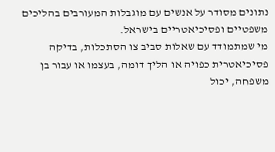נתונים מסודר על אנשים עם מוגבלות המעורבים בהליכים משפטיים ופסיכיאטריים בישראל.
מי שמתמודד עם שאלות סביב צו הסתכלות, בדיקה פסיכיאטרית כפויה או הליך דומה, בעצמו או עבור בן משפחה, יכול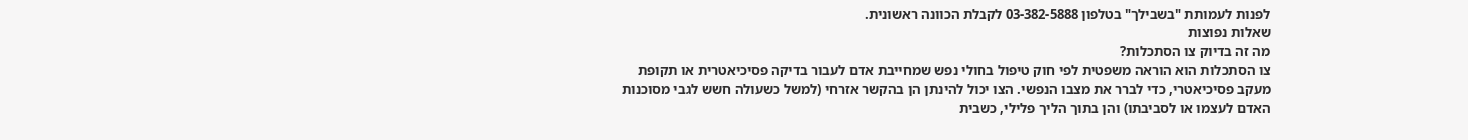לפנות לעמותת "בשבילך" בטלפון 03-382-5888 לקבלת הכוונה ראשונית.
שאלות נפוצות
מה זה בדיוק צו הסתכלות?
צו הסתכלות הוא הוראה משפטית לפי חוק טיפול בחולי נפש שמחייבת אדם לעבור בדיקה פסיכיאטרית או תקופת מעקב פסיכיאטרי, כדי לברר את מצבו הנפשי. הצו יכול להינתן הן בהקשר אזרחי (למשל כשעולה חשש לגבי מסוכנות האדם לעצמו או לסביבתו) והן בתוך הליך פלילי, כשבית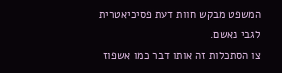המשפט מבקש חוות דעת פסיכיאטרית לגבי נאשם.
צו הסתכלות זה אותו דבר כמו אשפוז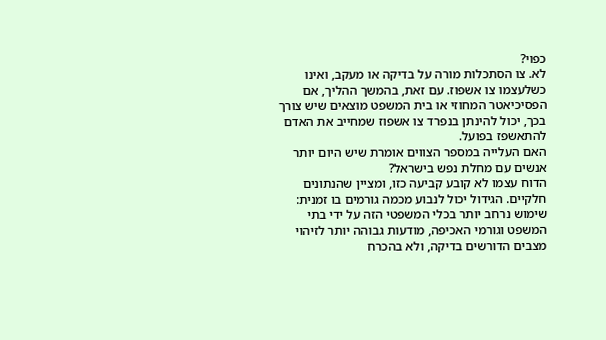כפוי?
לא. צו הסתכלות מורה על בדיקה או מעקב, ואינו כשלעצמו צו אשפוז. עם זאת, בהמשך ההליך, אם הפסיכיאטר המחוזי או בית המשפט מוצאים שיש צורך בכך, יכול להינתן בנפרד צו אשפוז שמחייב את האדם להתאשפז בפועל.
האם העלייה במספר הצווים אומרת שיש היום יותר אנשים עם מחלת נפש בישראל?
הדוח עצמו לא קובע קביעה כזו, ומציין שהנתונים חלקיים. הגידול יכול לנבוע מכמה גורמים בו זמנית: שימוש נרחב יותר בכלי המשפטי הזה על ידי בתי המשפט וגורמי האכיפה, מודעות גבוהה יותר לזיהוי מצבים הדורשים בדיקה, ולא בהכרח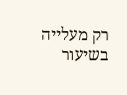רק מעלייה בשיעור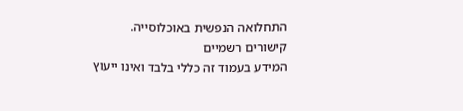התחלואה הנפשית באוכלוסייה.
קישורים רשמיים
המידע בעמוד זה כללי בלבד ואינו ייעוץ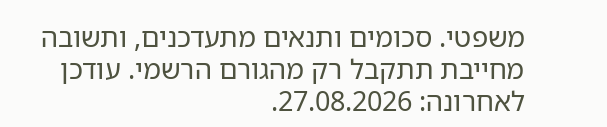משפטי. סכומים ותנאים מתעדכנים, ותשובה מחייבת תתקבל רק מהגורם הרשמי. עודכן לאחרונה: 27.08.2026.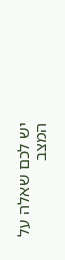יש לכם שאלה על המצב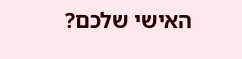האישי שלכם?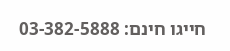חייגו חינם: 03-382-5888